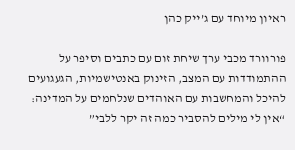ראיון מיוחד עם ג’ייק כהן

פורוורד מכבי ערך שיחת זום עם כתבים וסיפר על ההתמודדות עם המצב, הזינוק באנטישמיות, הגעגועים להיכל והמחשבות עם האוהדים שנלחמים על המדינה: “אין לי מילים להסביר כמה זה יקר ללבי”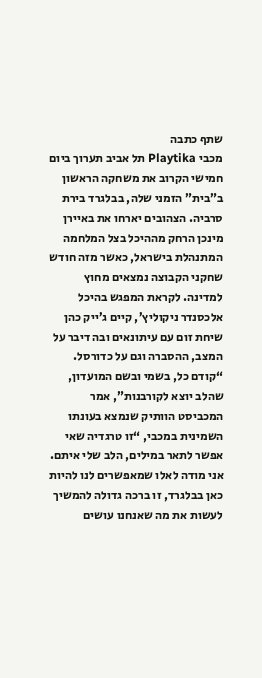שתף כתבה
מכבי Playtika תל אביב תערוך ביום חמישי הקרוב את משחקה הראשון ב”בית” הזמני שלה, בבלגרד בירת סרביה. הצהובים יארחו את באיירן מינכן הרחק מההיכל בצל המלחמה המתנהלת בישראל, כאשר מזה חודש שחקני הקבוצה נמצאים מחוץ למדינה. לקראת המפגש בהיכל אלכסנדר ניקוליץ’, קיים ג’ייק כהן שיחת זום עם עיתונאים ובה דיבר על המצב, ההסברה וגם על כדורסל.
“קודם כל, בשמי ובשם המועדון, שהלב יוצא לקורבנות”, אמר המכביסט הוותיק שנמצא בעונתו השמינית במכבי, “זו טרגדיה שאי אפשר לתאר במילים, הלב שלי איתם. אני מודה לאלו שמאפשרים לנו להיות כאן בבלגרד, זו ברכה גדולה להמשיך לעשות את מה שאנחנו עושים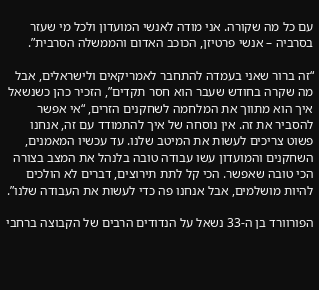עם כל מה שקורה. אני מודה לאנשי המועדון ולכל מי שעזר בסרביה – אנשי פרטיזן, הכוכב האדום והממשלה הסרבית”.

“זה ברור שאני בעמדה להתחבר לאמריקאים ולישראלים, אבל מה שקרה בחודש שעבר הוא חסר תקדים”, הזכיר כהן כשנשאל איך הוא מתווך את המלחמה לשחקנים הזרים, “אי אפשר להסביר את זה. אין נוסחה של איך להתמודד עם זה, אנחנו פשוט צריכים לעשות את המיטב שלנו. עד עכשיו המאמנים, השחקנים והמועדון עשו עבודה טובה בלנהל את המצב בצורה הכי טובה שאפשר. הכי קל לתת תירוצים, דברים לא הולכים להיות מושלמים, אבל אנחנו פה כדי לעשות את העבודה שלנו”.

הפורוורד בן ה-33 נשאל על הנדודים הרבים של הקבוצה ברחבי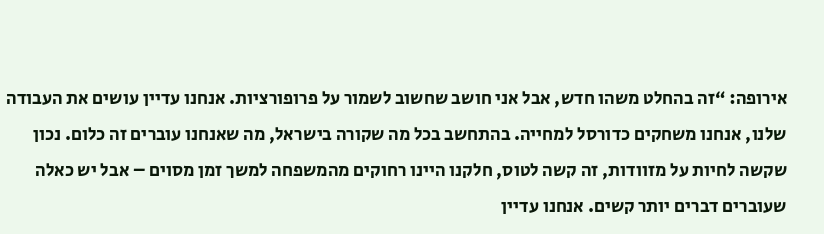אירופה: “זה בהחלט משהו חדש, אבל אני חושב שחשוב לשמור על פרופורציות. אנחנו עדיין עושים את העבודה שלנו, אנחנו משחקים כדורסל למחייה. בהתחשב בכל מה שקורה בישראל, מה שאנחנו עוברים זה כלום. נכון שקשה לחיות על מזוודות, זה קשה לטוס, חלקנו היינו רחוקים מהמשפחה למשך זמן מסוים – אבל יש כאלה שעוברים דברים יותר קשים. אנחנו עדיין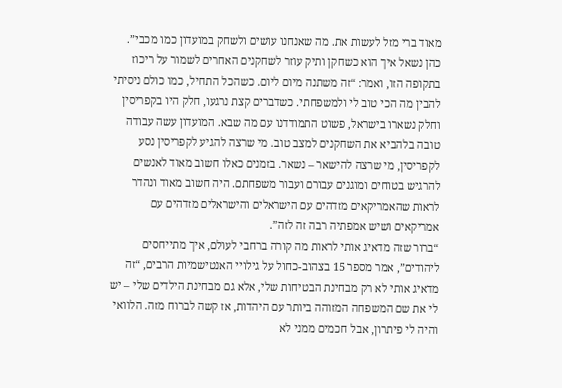מאוד ברי מזל לעשות את. מה שאנחנו עושים ולשחק במועדון כמו מכבי”.
כהן נשאל איך הוא כשחקן ותיק עוזר לשחקנים האחרים לשמור על ריכוז בתקופה הזו, ואמר: “זה משתנה מיום ליום. כשהכל התחיל, כמו כולם ניסיתי להבין מה הכי טוב לי ולמשפחתי. כשדברים קצת נרגעו, חלק היו בקפריסין וחלק נשארו בישראל, פשוט התמודדנו עם מה שבא. המועדון עשה עבודה טובה בלהביא את השחקנים למצב טוב. מי שרצה להגיע לקפריסין נסע לקפריסין, מי שרצה להישאר – נשאר. בזמנים כאלו חשוב מאוד לאנשים להרגיש בטוחים ומוגנים עבורם ועבור משפחתם. היה חשוב מאוד ונהדר לראות שהאמריקאים מזדהים עם הישראלים והישראלים מזדהים עם אמריקאים ושיש אמפתיה רבה זה לזה”.
“ברור שזה מדאיג אותי לראות מה קורה ברחבי לעולם, איך מתייחסים ליהודים”, אמר מספר 15 בצהוב-כחול על גילויי האנטישמיות הרבים, “זה מדאיג אותי לא רק מבחינת הבטיחות שלי, אלא גם מבחינת הילדים שלי – יש לי את שם המשפחה המזוהה ביותר עם היהדות, אז קשה לברוח מזה. הלוואי והיה לי פיתרון, אבל חכמים ממני לא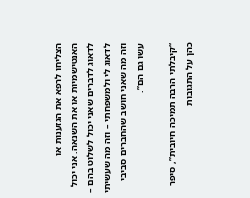הצליחו לרפא את הגזענות או האנטישמיות או את השנאה. אני יכול לדאוג לדברים שאני יכול לשלוט בהם – לדאוג לי ולמשפחתי – וזה מה שעשיתי וזה מה שאני חושב שהחברים סביבי עשו גם הם”.

“קיבלתי הרבה תמיכה חיובית”, סיפר כהן על התגובות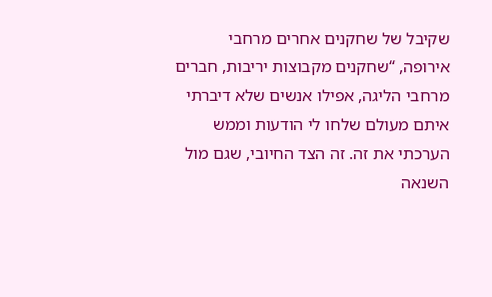שקיבל של שחקנים אחרים מרחבי אירופה, “שחקנים מקבוצות יריבות, חברים מרחבי הליגה, אפילו אנשים שלא דיברתי איתם מעולם שלחו לי הודעות וממש הערכתי את זה. זה הצד החיובי, שגם מול השנאה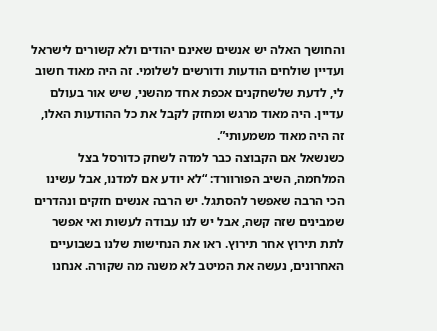והחושך האלה יש אנשים שאינם יהודים ולא קשורים לישראל ועדיין שולחים הודעות ודורשים לשלומי. זה היה מאוד חשוב לי, לדעת שלשחקנים אכפת אחד מהשני, שיש אור בעולם עדיין. היה מאוד מרגש ומחזק לקבל את כל ההודעות האלו, זה היה מאוד משמעותי”.
כשנשאל אם הקבוצה כבר למדה לשחק כדורסל בצל המלחמה, השיב הפורוורד: “לא יודע אם למדנו, אבל עשינו הכי הרבה שאפשר להסתגל. יש הרבה אנשים חזקים ונהדרים שמבינים שזה קשה, אבל יש לנו עבודה לעשות ואי אפשר לתת תירוץ אחר תירוץ. ראו את הנחישות שלנו בשבועיים האחרונים, נעשה את המיטב לא משנה מה שקורה. אנחנו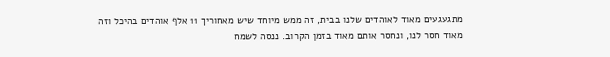מתגעגעים מאוד לאוהדים שלנו בבית, זה ממש מיוחד שיש מאחוריך 11 אלף אוהדים בהיכל וזה מאוד חסר לנו, ונחסר אותם מאוד בזמן הקרוב. ננסה לשמח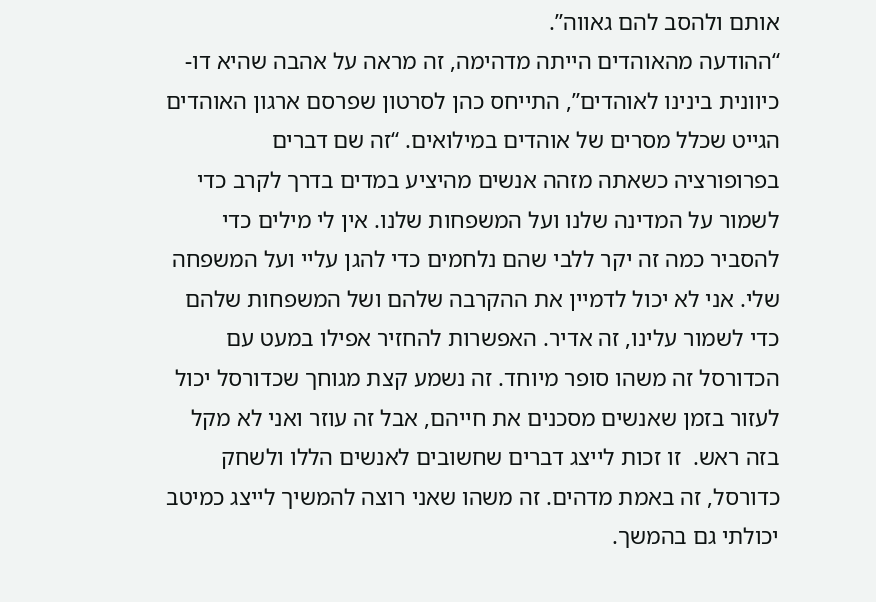אותם ולהסב להם גאווה”.
“ההודעה מהאוהדים הייתה מדהימה, זה מראה על אהבה שהיא דו-כיוונית בינינו לאוהדים”, התייחס כהן לסרטון שפרסם ארגון האוהדים הגייט שכלל מסרים של אוהדים במילואים. “זה שם דברים בפרופורציה כשאתה מזהה אנשים מהיציע במדים בדרך לקרב כדי לשמור על המדינה שלנו ועל המשפחות שלנו. אין לי מילים כדי להסביר כמה זה יקר ללבי שהם נלחמים כדי להגן עליי ועל המשפחה שלי. אני לא יכול לדמיין את ההקרבה שלהם ושל המשפחות שלהם כדי לשמור עלינו, זה אדיר. האפשרות להחזיר אפילו במעט עם הכדורסל זה משהו סופר מיוחד. זה נשמע קצת מגוחך שכדורסל יכול לעזור בזמן שאנשים מסכנים את חייהם, אבל זה עוזר ואני לא מקל בזה ראש.  זו זכות לייצג דברים שחשובים לאנשים הללו ולשחק כדורסל, זה באמת מדהים. זה משהו שאני רוצה להמשיך לייצג כמיטב יכולתי גם בהמשך.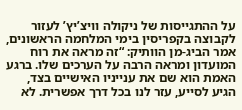על ההתגייסות של ניקולה וויצ’יץ’ לעזור לקבוצה בקפריסין בימי המלחמה הראשונים, אמר הביג-מן הוותיק: “זה מראה את רוח המועדון ומראה הרבה על הערכים שלו. ברגע האמת הוא שם את ענייניו האישיים בצד, הגיע לסייע, עזר לנו בכל דרך אפשרית. לא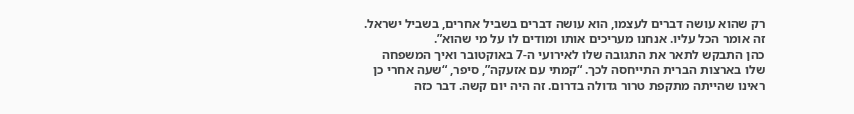רק שהוא עושה דברים לעצמו, הוא עושה דברים בשביל אחרים, בשביל ישראל. זה אומר הכל עליו. אנחנו מעריכים אותו ומודים לו על מי שהוא”.
כהן התבקש לתאר את התגובה שלו לאירועי ה-7 באוקטובר ואיך המשפחה שלו בארצות הברית התייחסה לכך. “קמתי עם אזעקה”, סיפר, “שעה אחרי כן ראינו שהייתה מתקפת טרור גדולה בדרום. זה היה יום קשה. דבר כזה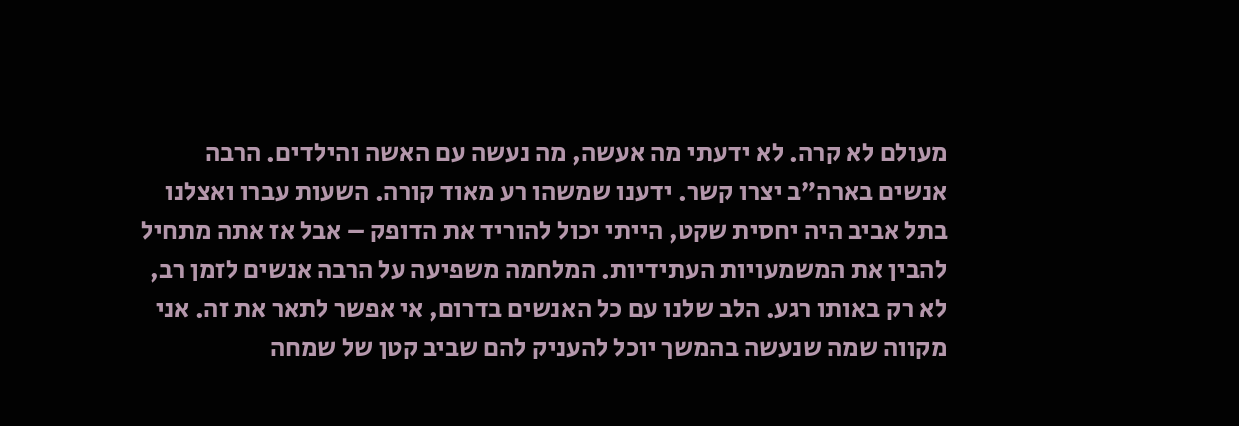מעולם לא קרה. לא ידעתי מה אעשה, מה נעשה עם האשה והילדים. הרבה אנשים בארה”ב יצרו קשר. ידענו שמשהו רע מאוד קורה. השעות עברו ואצלנו בתל אביב היה יחסית שקט, הייתי יכול להוריד את הדופק – אבל אז אתה מתחיל להבין את המשמעויות העתידיות. המלחמה משפיעה על הרבה אנשים לזמן רב, לא רק באותו רגע. הלב שלנו עם כל האנשים בדרום, אי אפשר לתאר את זה. אני מקווה שמה שנעשה בהמשך יוכל להעניק להם שביב קטן של שמחה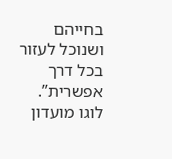בחייהם ושנוכל לעזור בכל דרך אפשרית”.
לוגו מועדון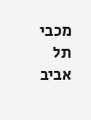מכבי תל אביב